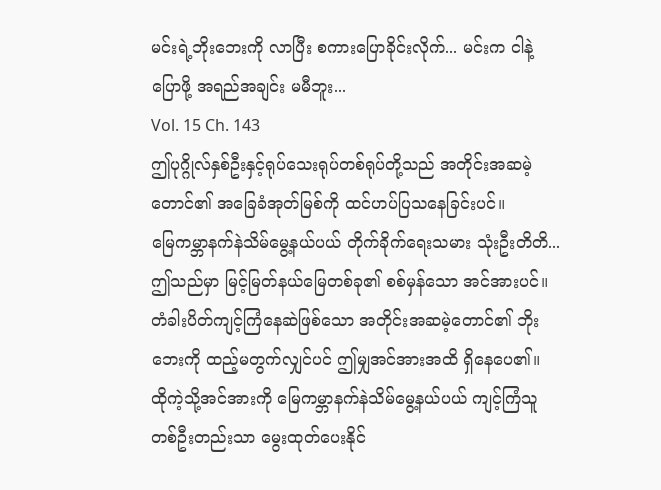မင်းရဲ့ဘိုးဘေးကို လာပြီး စကားပြောခိုင်းလိုက်... မင်းက ငါနဲ့ပြောဖို့ အရည်အချင်း မမီဘူး...
Vol. 15 Ch. 143
ဤပုဂ္ဂိုလ်နှစ်ဦးနှင့်ရုပ်သေးရုပ်တစ်ရုပ်တို့သည် အတိုင်းအဆမဲ့တောင်၏ အခြေခံအုတ်မြစ်ကို ထင်ဟပ်ပြသနေခြင်းပင်။
မြေကမ္ဘာနက်နဲသိမ်မွေ့နယ်ပယ် တိုက်ခိုက်ရေးသမား သုံးဦးတိတိ... ဤသည်မှာ မြင့်မြတ်နယ်မြေတစ်ခု၏ စစ်မှန်သော အင်အားပင်။
တံခါးပိတ်ကျင့်ကြံနေဆဲဖြစ်သော အတိုင်းအဆမဲ့တောင်၏ ဘိုးဘေးကို ထည့်မတွက်လျှင်ပင် ဤမျှအင်အားအထိ ရှိနေပေ၏။
ထိုကဲ့သို့အင်အားကို မြေကမ္ဘာနက်နဲသိမ်မွေ့နယ်ပယ် ကျင့်ကြံသူတစ်ဦးတည်းသာ မွေးထုတ်ပေးနိုင်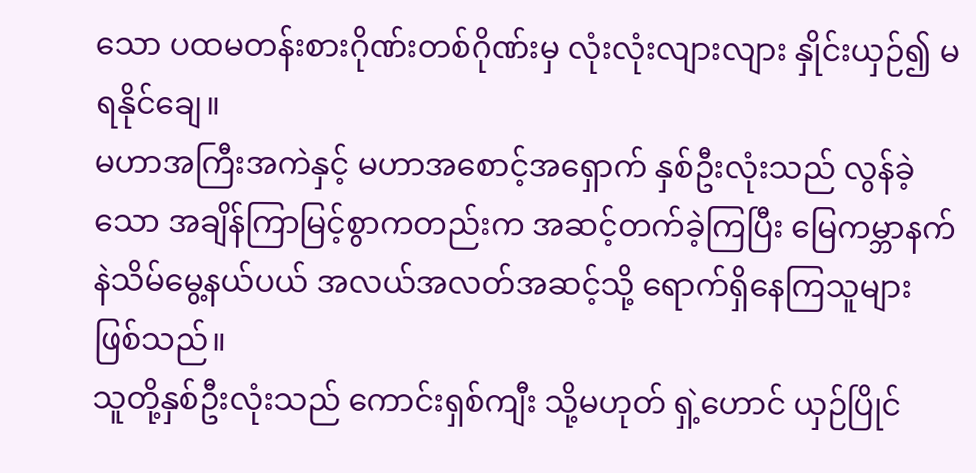သော ပထမတန်းစားဂိုဏ်းတစ်ဂိုဏ်းမှ လုံးလုံးလျားလျား နှိုင်းယှဉ်၍ မရနိုင်ချေ။
မဟာအကြီးအကဲနှင့် မဟာအစောင့်အရှောက် နှစ်ဦးလုံးသည် လွန်ခဲ့သော အချိန်ကြာမြင့်စွာကတည်းက အဆင့်တက်ခဲ့ကြပြီး မြေကမ္ဘာနက်နဲသိမ်မွေ့နယ်ပယ် အလယ်အလတ်အဆင့်သို့ ရောက်ရှိနေကြသူများ ဖြစ်သည်။
သူတို့နှစ်ဦးလုံးသည် ကောင်းရှစ်ကျီး သို့မဟုတ် ရှဲ့ဟောင် ယှဉ်ပြိုင်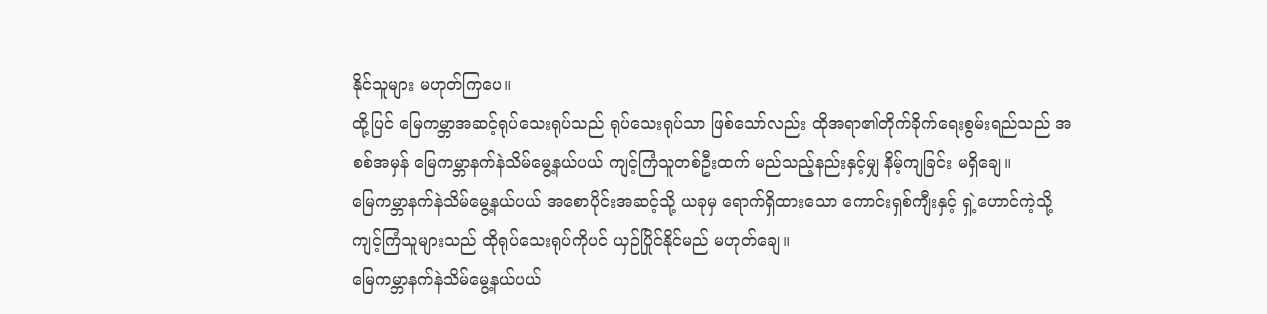နိုင်သူများ မဟုတ်ကြပေ။
ထို့ပြင် မြေကမ္ဘာအဆင့်ရုပ်သေးရုပ်သည် ရုပ်သေးရုပ်သာ ဖြစ်သော်လည်း ထိုအရာ၏တိုက်ခိုက်ရေးစွမ်းရည်သည် အစစ်အမှန် မြေကမ္ဘာနက်နဲသိမ်မွေ့နယ်ပယ် ကျင့်ကြံသူတစ်ဦးထက် မည်သည့်နည်းနှင့်မျှ နိမ့်ကျခြင်း မရှိချေ။
မြေကမ္ဘာနက်နဲသိမ်မွေ့နယ်ပယ် အစောပိုင်းအဆင့်သို့ ယခုမှ ရောက်ရှိထားသော ကောင်းရှစ်ကျီးနှင့် ရှဲ့ဟောင်ကဲ့သို့ ကျင့်ကြံသူများသည် ထိုရုပ်သေးရုပ်ကိုပင် ယှဉ်ပြိုင်နိုင်မည် မဟုတ်ချေ။
မြေကမ္ဘာနက်နဲသိမ်မွေ့နယ်ပယ်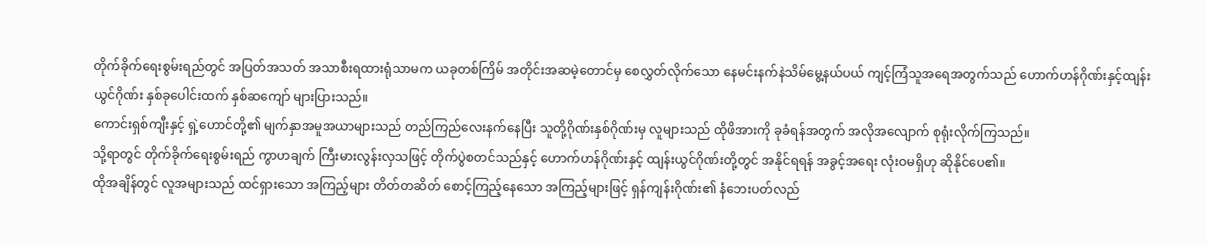တိုက်ခိုက်ရေးစွမ်းရည်တွင် အပြတ်အသတ် အသာစီးရထားရုံသာမက ယခုတစ်ကြိမ် အတိုင်းအဆမဲ့တောင်မှ စေလွှတ်လိုက်သော နေမင်းနက်နဲသိမ်မွေ့နယ်ပယ် ကျင့်ကြံသူအရေအတွက်သည် ဟောက်ဟန်ဂိုဏ်းနှင့်ထျန်းယွင်ဂိုဏ်း နှစ်ခုပေါင်းထက် နှစ်ဆကျော် များပြားသည်။
ကောင်းရှစ်ကျီးနှင့် ရှဲ့ဟောင်တို့၏ မျက်နှာအမူအယာများသည် တည်ကြည်လေးနက်နေပြီး သူတို့ဂိုဏ်းနှစ်ဂိုဏ်းမှ လူများသည် ထိုဖိအားကို ခုခံရန်အတွက် အလိုအလျောက် စုရုံးလိုက်ကြသည်။
သို့ရာတွင် တိုက်ခိုက်ရေးစွမ်းရည် ကွာဟချက် ကြီးမားလွန်းလှသဖြင့် တိုက်ပွဲစတင်သည်နှင့် ဟောက်ဟန်ဂိုဏ်းနှင့် ထျန်းယွင်ဂိုဏ်းတို့တွင် အနိုင်ရရန် အခွင့်အရေး လုံးဝမရှိဟု ဆိုနိုင်ပေ၏။
ထိုအချိန်တွင် လူအများသည် ထင်ရှားသော အကြည့်များ တိတ်တဆိတ် စောင့်ကြည့်နေသော အကြည့်များဖြင့် ရှန်ကျန်းဂိုဏ်း၏ နံဘေးပတ်လည်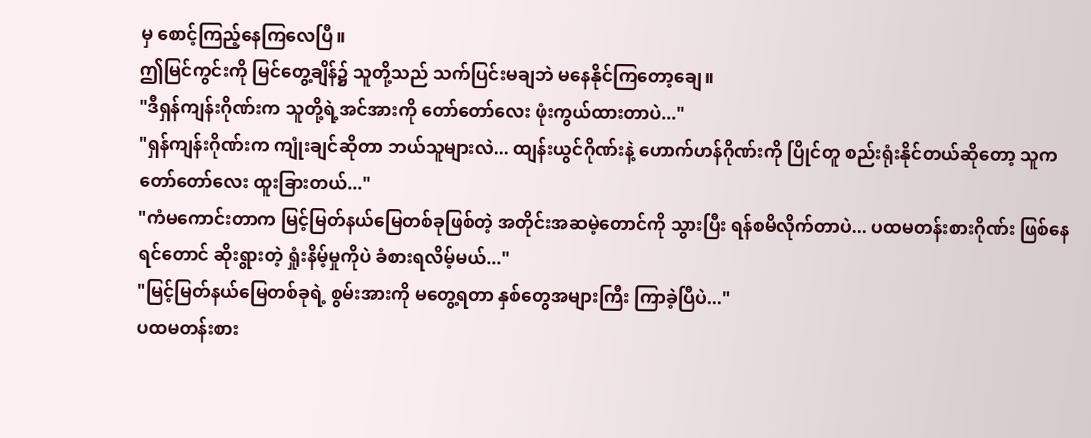မှ စောင့်ကြည့်နေကြလေပြီ။
ဤမြင်ကွင်းကို မြင်တွေ့ချိန်၌ သူတို့သည် သက်ပြင်းမချဘဲ မနေနိုင်ကြတော့ချေ။
"ဒီရှန်ကျန်းဂိုဏ်းက သူတို့ရဲ့အင်အားကို တော်တော်လေး ဖုံးကွယ်ထားတာပဲ..."
"ရှန်ကျန်းဂိုဏ်းက ကျုံးချင်ဆိုတာ ဘယ်သူများလဲ... ထျန်းယွင်ဂိုဏ်းနဲ့ ဟောက်ဟန်ဂိုဏ်းကို ပြိုင်တူ စည်းရုံးနိုင်တယ်ဆိုတော့ သူက တော်တော်လေး ထူးခြားတယ်..."
"ကံမကောင်းတာက မြင့်မြတ်နယ်မြေတစ်ခုဖြစ်တဲ့ အတိုင်းအဆမဲ့တောင်ကို သွားပြီး ရန်စမိလိုက်တာပဲ... ပထမတန်းစားဂိုဏ်း ဖြစ်နေရင်တောင် ဆိုးရွားတဲ့ ရှုံးနိမ့်မှုကိုပဲ ခံစားရလိမ့်မယ်..."
"မြင့်မြတ်နယ်မြေတစ်ခုရဲ့ စွမ်းအားကို မတွေ့ရတာ နှစ်တွေအများကြီး ကြာခဲ့ပြီပဲ..."
ပထမတန်းစား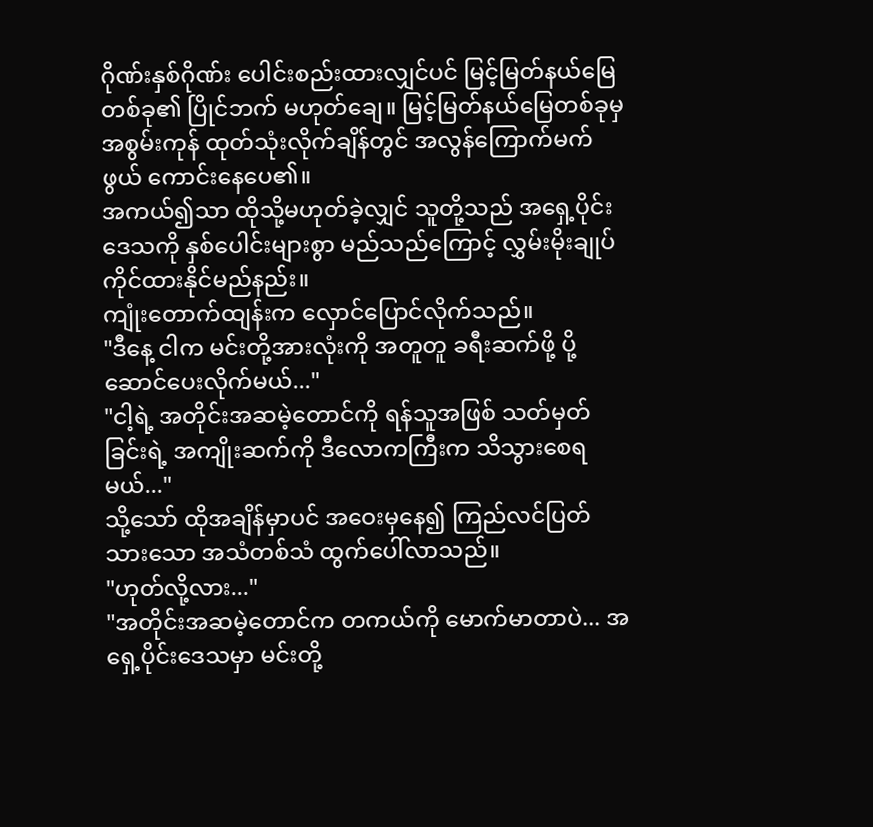ဂိုဏ်းနှစ်ဂိုဏ်း ပေါင်းစည်းထားလျှင်ပင် မြင့်မြတ်နယ်မြေတစ်ခု၏ ပြိုင်ဘက် မဟုတ်ချေ။ မြင့်မြတ်နယ်မြေတစ်ခုမှ အစွမ်းကုန် ထုတ်သုံးလိုက်ချိန်တွင် အလွန်ကြောက်မက်ဖွယ် ကောင်းနေပေ၏။
အကယ်၍သာ ထိုသို့မဟုတ်ခဲ့လျှင် သူတို့သည် အရှေ့ပိုင်းဒေသကို နှစ်ပေါင်းများစွာ မည်သည်ကြောင့် လွှမ်းမိုးချုပ်ကိုင်ထားနိုင်မည်နည်း။
ကျုံးတောက်ထျန်းက လှောင်ပြောင်လိုက်သည်။
"ဒီနေ့ ငါက မင်းတို့အားလုံးကို အတူတူ ခရီးဆက်ဖို့ ပို့ဆောင်ပေးလိုက်မယ်..."
"ငါ့ရဲ့ အတိုင်းအဆမဲ့တောင်ကို ရန်သူအဖြစ် သတ်မှတ်ခြင်းရဲ့ အကျိုးဆက်ကို ဒီလောကကြီးက သိသွားစေရမယ်..."
သို့သော် ထိုအချိန်မှာပင် အဝေးမှနေ၍ ကြည်လင်ပြတ်သားသော အသံတစ်သံ ထွက်ပေါ်လာသည်။
"ဟုတ်လို့လား..."
"အတိုင်းအဆမဲ့တောင်က တကယ်ကို မောက်မာတာပဲ... အရှေ့ပိုင်းဒေသမှာ မင်းတို့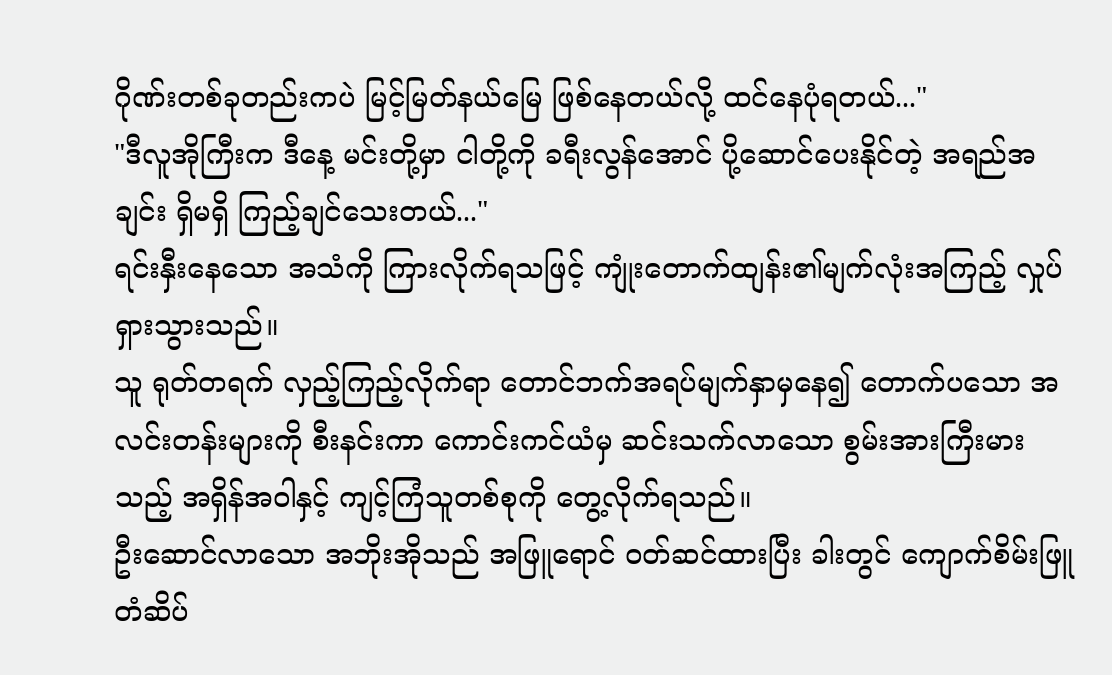ဂိုဏ်းတစ်ခုတည်းကပဲ မြင့်မြတ်နယ်မြေ ဖြစ်နေတယ်လို့ ထင်နေပုံရတယ်..."
"ဒီလူအိုကြီးက ဒီနေ့ မင်းတို့မှာ ငါတို့ကို ခရီးလွန်အောင် ပို့ဆောင်ပေးနိုင်တဲ့ အရည်အချင်း ရှိမရှိ ကြည့်ချင်သေးတယ်..."
ရင်းနှီးနေသော အသံကို ကြားလိုက်ရသဖြင့် ကျုံးတောက်ထျန်း၏မျက်လုံးအကြည့် လှုပ်ရှားသွားသည်။
သူ ရုတ်တရက် လှည့်ကြည့်လိုက်ရာ တောင်ဘက်အရပ်မျက်နှာမှနေ၍ တောက်ပသော အလင်းတန်းများကို စီးနင်းကာ ကောင်းကင်ယံမှ ဆင်းသက်လာသော စွမ်းအားကြီးမားသည့် အရှိန်အဝါနှင့် ကျင့်ကြံသူတစ်စုကို တွေ့လိုက်ရသည်။
ဦးဆောင်လာသော အဘိုးအိုသည် အဖြူရောင် ဝတ်ဆင်ထားပြီး ခါးတွင် ကျောက်စိမ်းဖြူ တံဆိပ်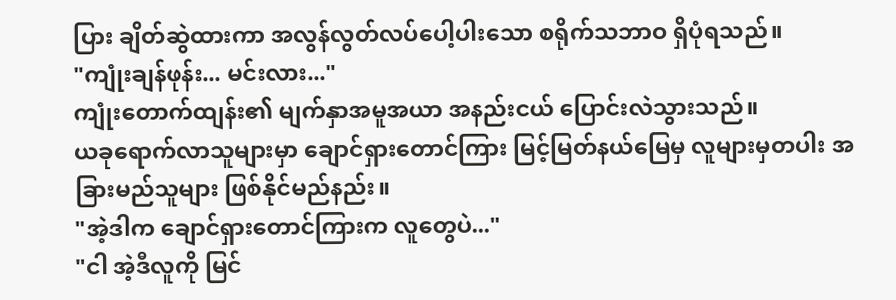ပြား ချိတ်ဆွဲထားကာ အလွန်လွတ်လပ်ပေါ့ပါးသော စရိုက်သဘာဝ ရှိပုံရသည်။
"ကျုံးချန်ဖုန်း... မင်းလား..."
ကျုံးတောက်ထျန်း၏ မျက်နှာအမူအယာ အနည်းငယ် ပြောင်းလဲသွားသည်။
ယခုရောက်လာသူများမှာ ချောင်ရှားတောင်ကြား မြင့်မြတ်နယ်မြေမှ လူများမှတပါး အခြားမည်သူများ ဖြစ်နိုင်မည်နည်း။
"အဲ့ဒါက ချောင်ရှားတောင်ကြားက လူတွေပဲ..."
"ငါ အဲ့ဒီလူကို မြင်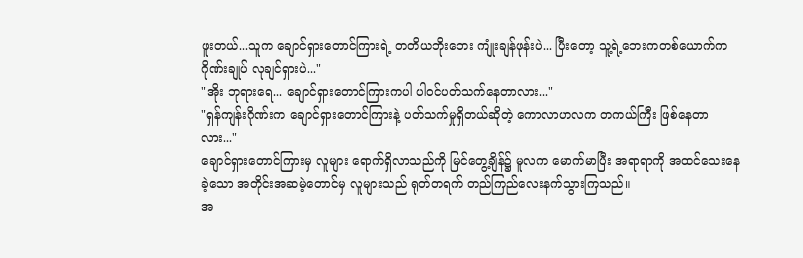ဖူးတယ်...သူက ချောင်ရှားတောင်ကြားရဲ့ တတိယဘိုးဘေး ကျုံးချန်ဖုန်းပဲ... ပြီးတော့ သူ့ရဲ့ဘေးကတစ်ယောက်က ဂိုဏ်းချုပ် လုချင်ရှားပဲ..."
"အိုး ဘုရားရေ... ချောင်ရှားတောင်ကြားကပါ ပါဝင်ပတ်သက်နေတာလား..."
"ရှန်ကျန်းဂိုဏ်းက ချောင်ရှားတောင်ကြားနဲ့ ပတ်သက်မှုရှိတယ်ဆိုတဲ့ ကောလာဟလက တကယ်ကြီး ဖြစ်နေတာလား..."
ချောင်ရှားတောင်ကြားမှ လူများ ရောက်ရှိလာသည်ကို မြင်တွေ့ချိန်၌ မူလက မောက်မာပြီး အရာရာကို အထင်သေးနေခဲ့သော အတိုင်းအဆမဲ့တောင်မှ လူများသည် ရုတ်တရက် တည်ကြည်လေးနက်သွားကြသည်။
အ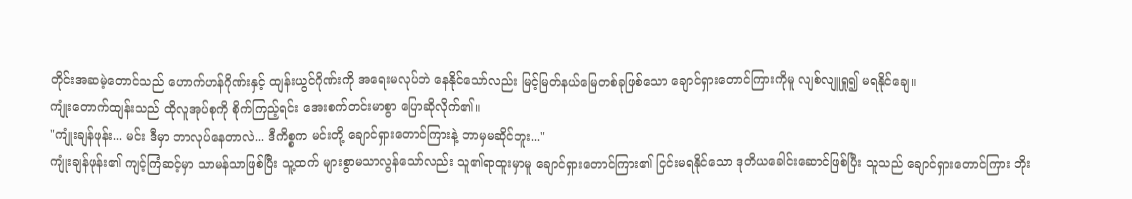တိုင်းအဆမဲ့တောင်သည် ဟောက်ဟန်ဂိုဏ်းနှင့် ထျန်းယွင်ဂိုဏ်းကို အရေးမလုပ်ဘဲ နေနိုင်သော်လည်း မြင့်မြတ်နယ်မြေတစ်ခုဖြစ်သော ချောင်ရှားတောင်ကြားကိုမူ လျစ်လျူရှု၍ မရနိုင်ချေ။
ကျုံးတောက်ထျန်းသည် ထိုလူအုပ်စုကို စိုက်ကြည့်ရင်း အေးစက်တင်းမာစွာ ပြောဆိုလိုက်၏။
"ကျုံးချန်ဖုန်း... မင်း ဒီမှာ ဘာလုပ်နေတာလဲ... ဒီကိစ္စက မင်းတို့ ချောင်ရှားတောင်ကြားနဲ့ ဘာမှမဆိုင်ဘူး..."
ကျုံးချန်ဖုန်း၏ ကျင့်ကြံဆင့်မှာ သာမန်သာဖြစ်ပြီး သူ့ထက် များစွာမသာလွန်သော်လည်း သူ၏ရာထူးမှာမူ ချောင်ရှားတောင်ကြား၏ ငြင်းမရနိုင်သော ဒုတိယခေါင်းဆောင်ဖြစ်ပြီး သူသည် ချောင်ရှားတောင်ကြား ဘိုး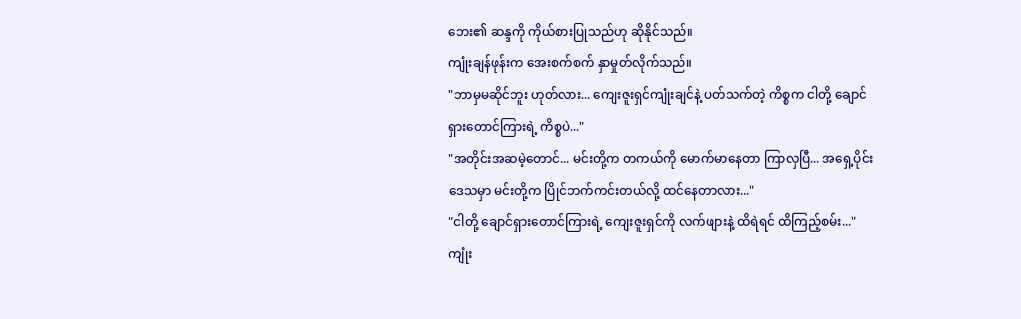ဘေး၏ ဆန္ဒကို ကိုယ်စားပြုသည်ဟု ဆိုနိုင်သည်။
ကျုံးချန်ဖုန်းက အေးစက်စက် နှာမှုတ်လိုက်သည်။
"ဘာမှမဆိုင်ဘူး ဟုတ်လား... ကျေးဇူးရှင်ကျုံးချင်နဲ့ ပတ်သက်တဲ့ ကိစ္စက ငါတို့ ချောင်ရှားတောင်ကြားရဲ့ ကိစ္စပဲ..."
"အတိုင်းအဆမဲ့တောင်... မင်းတို့က တကယ်ကို မောက်မာနေတာ ကြာလှပြီ... အရှေ့ပိုင်းဒေသမှာ မင်းတို့က ပြိုင်ဘက်ကင်းတယ်လို့ ထင်နေတာလား..."
"ငါတို့ ချောင်ရှားတောင်ကြားရဲ့ ကျေးဇူးရှင်ကို လက်ဖျားနဲ့ ထိရဲရင် ထိကြည့်စမ်း..."
ကျုံး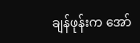ချန်ဖုန်းက အော်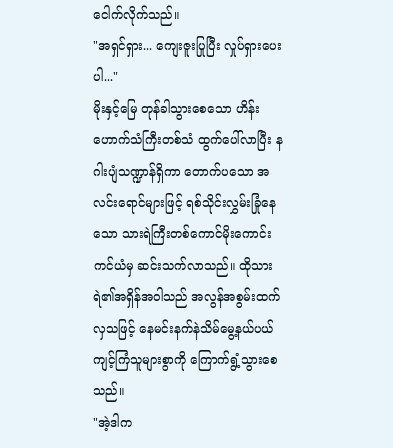ငေါက်လိုက်သည်။
"အရှင်ရှား... ကျေးဇူးပြုပြီး လှုပ်ရှားပေးပါ..."
မိုးနှင့်မြေ တုန်ခါသွားစေသော ဟိန်းဟောက်သံကြီးတစ်သံ ထွက်ပေါ်လာပြီး နဂါးပျံသဏ္ဍာန်ရှိကာ တောက်ပသော အလင်းရောင်များဖြင့် ရစ်သိုင်းလွှမ်းခြုံနေသော သားရဲကြီးတစ်ကောင်မိုးကောင်းကင်ယံမှ ဆင်းသက်လာသည်။ ထိုသားရဲ၏အရှိန်အဝါသည် အလွန်အစွမ်းထက်လှသဖြင့် နေမင်းနက်နဲသိမ်မွေ့နယ်ပယ် ကျင့်ကြံသူများစွာကို ကြောက်ရွံ့သွားစေသည်။
"အဲ့ဒါက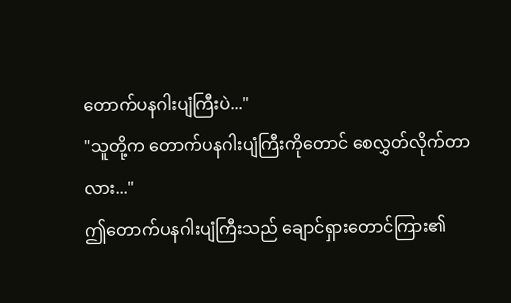တောက်ပနဂါးပျံကြီးပဲ..."
"သူတို့က တောက်ပနဂါးပျံကြီးကိုတောင် စေလွှတ်လိုက်တာလား..."
ဤတောက်ပနဂါးပျံကြီးသည် ချောင်ရှားတောင်ကြား၏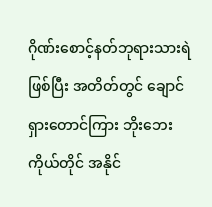ဂိုဏ်းစောင့်နတ်ဘုရားသားရဲ ဖြစ်ပြီး အတိတ်တွင် ချောင်ရှားတောင်ကြား ဘိုးဘေးကိုယ်တိုင် အနိုင်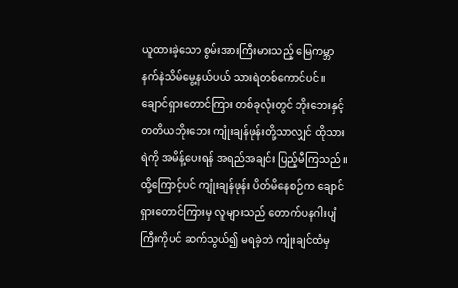ယူထားခဲ့သော စွမ်းအားကြီးမားသည့် မြေကမ္ဘာနက်နဲသိမ်မွေ့နယ်ပယ် သားရဲတစ်ကောင်ပင်။
ချောင်ရှားတောင်ကြား တစ်ခုလုံးတွင် ဘိုးဘေးနှင့် တတိယဘိုးဘေး ကျုံးချန်ဖုန်းတို့သာလျှင် ထိုသားရဲကို အမိန့်ပေးရန် အရည်အချင်း ပြည့်မီကြသည်။
ထို့ကြောင့်ပင် ကျုံးချန်ဖုန်း ပိတ်မိနေစဉ်က ချောင်ရှားတောင်ကြားမှ လူများသည် တောက်ပနဂါးပျံကြီးကိုပင် ဆက်သွယ်၍ မရခဲ့ဘဲ ကျုံးချင်ထံမှ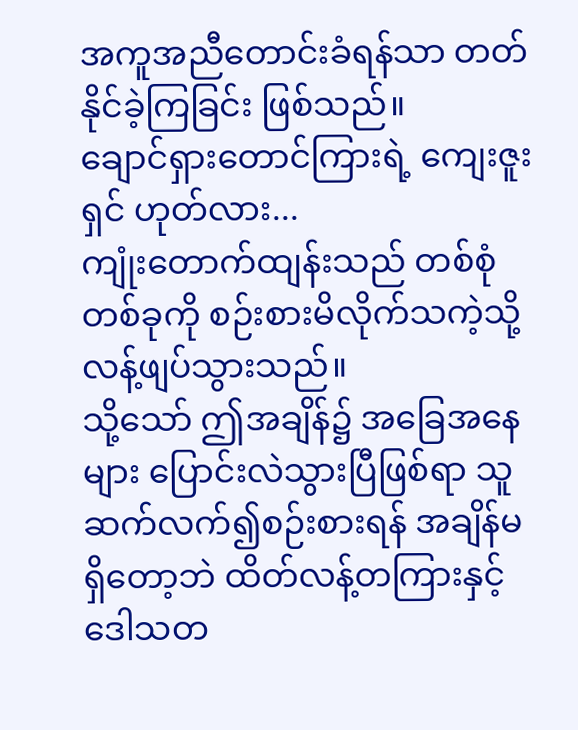အကူအညီတောင်းခံရန်သာ တတ်နိုင်ခဲ့ကြခြင်း ဖြစ်သည်။
ချောင်ရှားတောင်ကြားရဲ့ ကျေးဇူးရှင် ဟုတ်လား...
ကျုံးတောက်ထျန်းသည် တစ်စုံတစ်ခုကို စဉ်းစားမိလိုက်သကဲ့သို့ လန့်ဖျပ်သွားသည်။
သို့သော် ဤအချိန်၌ အခြေအနေများ ပြောင်းလဲသွားပြီဖြစ်ရာ သူ ဆက်လက်၍စဉ်းစားရန် အချိန်မရှိတော့ဘဲ ထိတ်လန့်တကြားနှင့် ဒေါသတ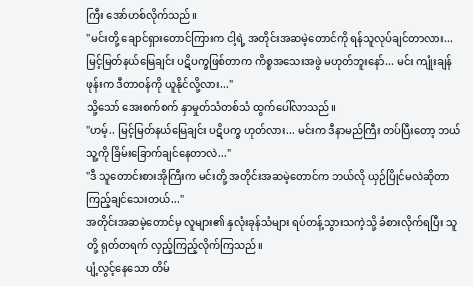ကြီး အော်ဟစ်လိုက်သည်။
"မင်းတို့ ချောင်ရှားတောင်ကြားက ငါ့ရဲ့ အတိုင်းအဆမဲ့တောင်ကို ရန်သူလုပ်ချင်တာလား... မြင့်မြတ်နယ်မြေချင်း ပဋိပက္ခဖြစ်တာက ကိစ္စအသေးအဖွဲ မဟုတ်ဘူးနော်... မင်း ကျုံးချန်ဖုန်းက ဒီတာဝန်ကို ယူနိုင်လို့လား..."
သို့သော် အေးစက်စက် နှာမှုတ်သံတစ်သံ ထွက်ပေါ်လာသည်။
"ဟမ့်.. မြင့်မြတ်နယ်မြေချင်း ပဋိပက္ခ ဟုတ်လား... မင်းက ဒီနာမည်ကြီး တပ်ပြီးတော့ ဘယ်သူ့ကို ခြိမ်းခြောက်ချင်နေတာလဲ..."
"ဒီ သူတောင်းစားအိုကြီးက မင်းတို့ အတိုင်းအဆမဲ့တောင်က ဘယ်လို ယှဉ်ပြိုင်မလဲဆိုတာ ကြည့်ချင်သေးတယ်..."
အတိုင်းအဆမဲ့တောင်မှ လူများ၏ နှလုံးခုန်သံများ ရပ်တန့်သွားသကဲ့သို့ ခံစားလိုက်ရပြီး သူတို့ ရုတ်တရက် လှည့်ကြည့်လိုက်ကြသည်။
ပျံ့လွင့်နေသော တိမ်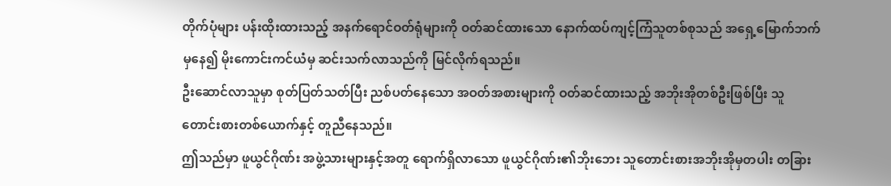တိုက်ပုံများ ပန်းထိုးထားသည့် အနက်ရောင်ဝတ်ရုံများကို ဝတ်ဆင်ထားသော နောက်ထပ်ကျင့်ကြံသူတစ်စုသည် အရှေ့မြောက်ဘက်မှနေ၍ မိုးကောင်းကင်ယံမှ ဆင်းသက်လာသည်ကို မြင်လိုက်ရသည်။
ဦးဆောင်လာသူမှာ စုတ်ပြတ်သတ်ပြီး ညစ်ပတ်နေသော အဝတ်အစားများကို ဝတ်ဆင်ထားသည့် အဘိုးအိုတစ်ဦးဖြစ်ပြီး သူတောင်းစားတစ်ယောက်နှင့် တူညီနေသည်။
ဤသည်မှာ ဖူယွင်ဂိုဏ်း အဖွဲ့သားများနှင့်အတူ ရောက်ရှိလာသော ဖူယွင်ဂိုဏ်း၏ဘိုးဘေး သူတောင်းစားအဘိုးအိုမှတပါး တခြား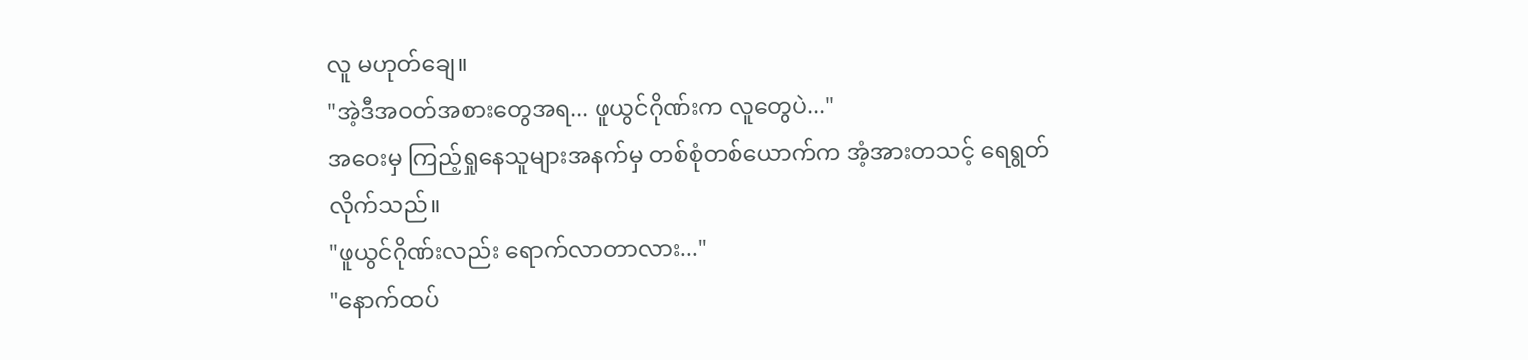လူ မဟုတ်ချေ။
"အဲ့ဒီအဝတ်အစားတွေအရ... ဖူယွင်ဂိုဏ်းက လူတွေပဲ..."
အဝေးမှ ကြည့်ရှုနေသူများအနက်မှ တစ်စုံတစ်ယောက်က အံ့အားတသင့် ရေရွတ်လိုက်သည်။
"ဖူယွင်ဂိုဏ်းလည်း ရောက်လာတာလား..."
"နောက်ထပ်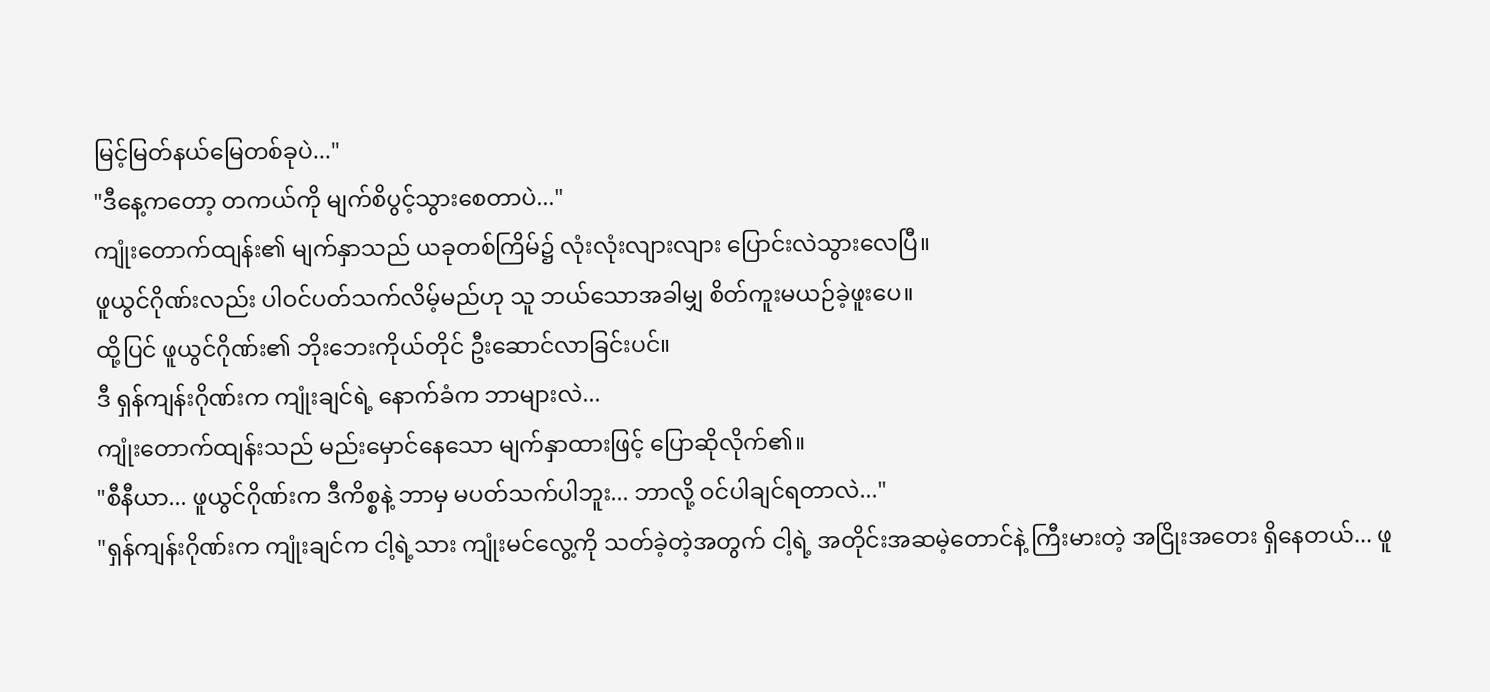မြင့်မြတ်နယ်မြေတစ်ခုပဲ..."
"ဒီနေ့ကတော့ တကယ်ကို မျက်စိပွင့်သွားစေတာပဲ..."
ကျုံးတောက်ထျန်း၏ မျက်နှာသည် ယခုတစ်ကြိမ်၌ လုံးလုံးလျားလျား ပြောင်းလဲသွားလေပြီ။
ဖူယွင်ဂိုဏ်းလည်း ပါဝင်ပတ်သက်လိမ့်မည်ဟု သူ ဘယ်သောအခါမျှ စိတ်ကူးမယဉ်ခဲ့ဖူးပေ။
ထို့ပြင် ဖူယွင်ဂိုဏ်း၏ ဘိုးဘေးကိုယ်တိုင် ဦးဆောင်လာခြင်းပင်။
ဒီ ရှန်ကျန်းဂိုဏ်းက ကျုံးချင်ရဲ့ နောက်ခံက ဘာများလဲ...
ကျုံးတောက်ထျန်းသည် မည်းမှောင်နေသော မျက်နှာထားဖြင့် ပြောဆိုလိုက်၏။
"စီနီယာ... ဖူယွင်ဂိုဏ်းက ဒီကိစ္စနဲ့ ဘာမှ မပတ်သက်ပါဘူး... ဘာလို့ ဝင်ပါချင်ရတာလဲ..."
"ရှန်ကျန်းဂိုဏ်းက ကျုံးချင်က ငါ့ရဲ့သား ကျုံးမင်လွေ့ကို သတ်ခဲ့တဲ့အတွက် ငါ့ရဲ့ အတိုင်းအဆမဲ့တောင်နဲ့ ကြီးမားတဲ့ အငြိုးအတေး ရှိနေတယ်... ဖူ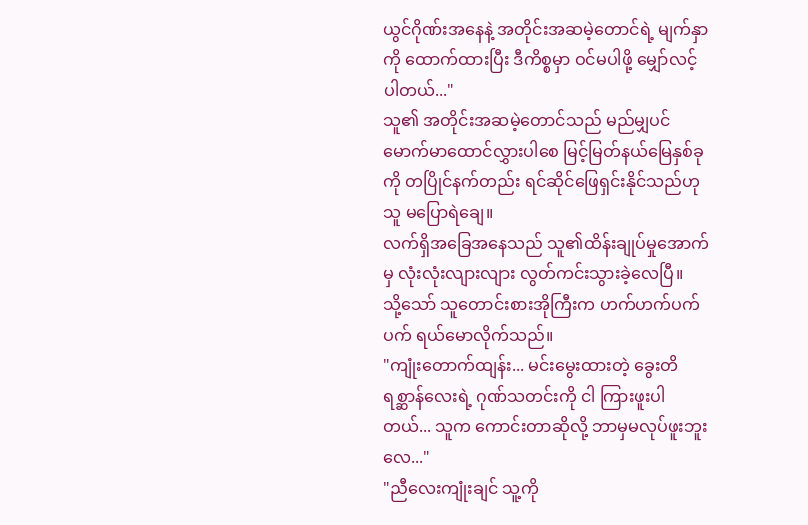ယွင်ဂိုဏ်းအနေနဲ့ အတိုင်းအဆမဲ့တောင်ရဲ့ မျက်နှာကို ထောက်ထားပြီး ဒီကိစ္စမှာ ဝင်မပါဖို့ မျှော်လင့်ပါတယ်..."
သူ၏ အတိုင်းအဆမဲ့တောင်သည် မည်မျှပင် မောက်မာထောင်လွှားပါစေ မြင့်မြတ်နယ်မြေနှစ်ခုကို တပြိုင်နက်တည်း ရင်ဆိုင်ဖြေရှင်းနိုင်သည်ဟု သူ မပြောရဲချေ။
လက်ရှိအခြေအနေသည် သူ၏ထိန်းချုပ်မှုအောက်မှ လုံးလုံးလျားလျား လွတ်ကင်းသွားခဲ့လေပြီ။
သို့သော် သူတောင်းစားအိုကြီးက ဟက်ဟက်ပက်ပက် ရယ်မောလိုက်သည်။
"ကျုံးတောက်ထျန်း... မင်းမွေးထားတဲ့ ခွေးတိရစ္ဆာန်လေးရဲ့ ဂုဏ်သတင်းကို ငါ ကြားဖူးပါတယ်... သူက ကောင်းတာဆိုလို့ ဘာမှမလုပ်ဖူးဘူးလေ..."
"ညီလေးကျုံးချင် သူ့ကို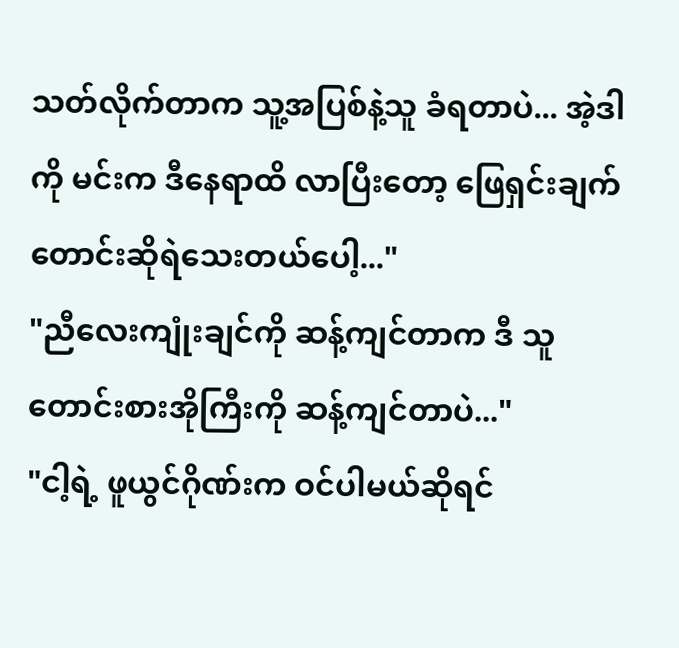သတ်လိုက်တာက သူ့အပြစ်နဲ့သူ ခံရတာပဲ... အဲ့ဒါကို မင်းက ဒီနေရာထိ လာပြီးတော့ ဖြေရှင်းချက် တောင်းဆိုရဲသေးတယ်ပေါ့..."
"ညီလေးကျုံးချင်ကို ဆန့်ကျင်တာက ဒီ သူတောင်းစားအိုကြီးကို ဆန့်ကျင်တာပဲ..."
"ငါ့ရဲ့ ဖူယွင်ဂိုဏ်းက ဝင်ပါမယ်ဆိုရင်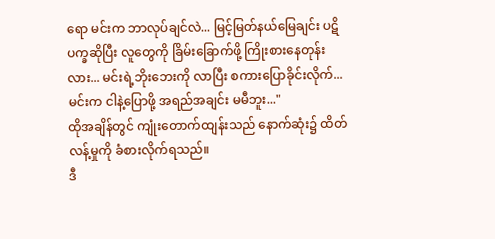ရော မင်းက ဘာလုပ်ချင်လဲ... မြင့်မြတ်နယ်မြေချင်း ပဋိပက္ခဆိုပြီး လူတွေကို ခြိမ်းခြောက်ဖို့ ကြိုးစားနေတုန်းလား... မင်းရဲ့ဘိုးဘေးကို လာပြီး စကားပြောခိုင်းလိုက်... မင်းက ငါနဲ့ပြောဖို့ အရည်အချင်း မမီဘူး..."
ထိုအချိန်တွင် ကျုံးတောက်ထျန်းသည် နောက်ဆုံး၌ ထိတ်လန့်မှုကို ခံစားလိုက်ရသည်။
ဒီ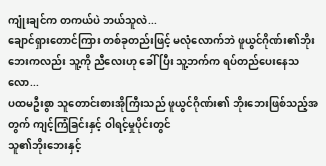ကျုံးချင်က တကယ်ပဲ ဘယ်သူလဲ...
ချောင်ရှားတောင်ကြား တစ်ခုတည်းဖြင့် မလုံလောက်ဘဲ ဖူယွင်ဂိုဏ်း၏ဘိုးဘေးကလည်း သူ့ကို ညီလေးဟု ခေါ်ပြီး သူ့ဘက်က ရပ်တည်ပေးနေသလော...
ပထမဦးစွာ သူတောင်းစားအိုကြီးသည် ဖူယွင်ဂိုဏ်း၏ ဘိုးဘေးဖြစ်သည့်အတွက် ကျင့်ကြံခြင်းနှင့် ဝါရင့်မှုပိုင်းတွင်
သူ၏ဘိုးဘေးနှင့်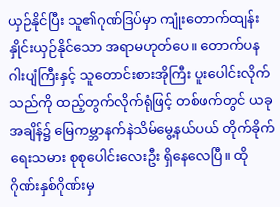ယှဉ်နိုင်ပြီး သူ၏ဂုဏ်ဒြပ်မှာ ကျုံးတောက်ထျန်း နှိုင်းယှဉ်နိုင်သော အရာမဟုတ်ပေ။ တောက်ပနဂါးပျံကြီးနှင့် သူတောင်းစားအိုကြီး ပူးပေါင်းလိုက်သည်ကို ထည့်တွက်လိုက်ရုံဖြင့် တစ်ဖက်တွင် ယခုအချိန်၌ မြေကမ္ဘာနက်နဲသိမ်မွေ့နယ်ပယ် တိုက်ခိုက်ရေးသမား စုစုပေါင်းလေးဦး ရှိနေလေပြီ။ ထိုဂိုဏ်းနှစ်ဂိုဏ်းမှ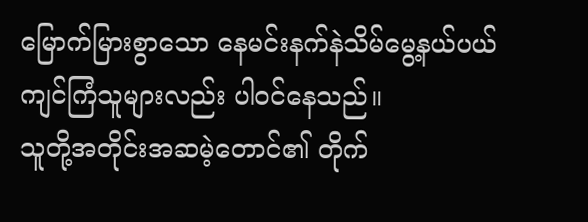မြောက်မြားစွာသော နေမင်းနက်နဲသိမ်မွေ့နယ်ပယ် ကျင်ကြံသူများလည်း ပါဝင်နေသည်။
သူတို့အတိုင်းအဆမဲ့တောင်၏ တိုက်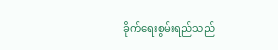ခိုက်ရေးစွမ်းရည်သည်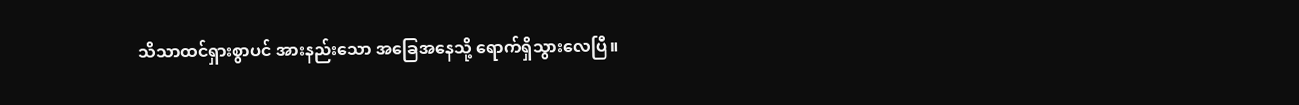သိသာထင်ရှားစွာပင် အားနည်းသော အခြေအနေသို့ ရောက်ရှိသွားလေပြီ။